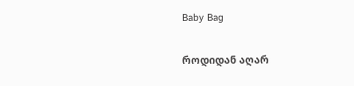Baby Bag

როდიდან აღარ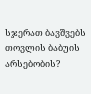სჯერათ ბავშვებს თოვლის ბაბუის არსებობის?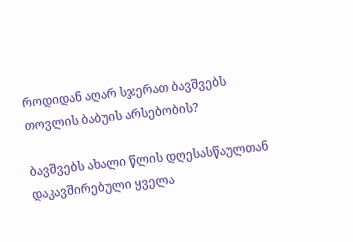როდიდან აღარ სჯერათ ბავშვებს თოვლის ბაბუის არსებობის?

ბავშვებს ახალი წლის დღესასწაულთან დაკავშირებული ყველა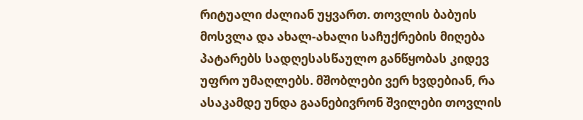რიტუალი ძალიან უყვართ. თოვლის ბაბუის მოსვლა და ახალ-ახალი საჩუქრების მიღება პატარებს სადღესასწაულო განწყობას კიდევ უფრო უმაღლებს. მშობლები ვერ ხვდებიან, რა ასაკამდე უნდა გაანებივრონ შვილები თოვლის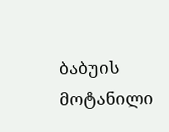ბაბუის მოტანილი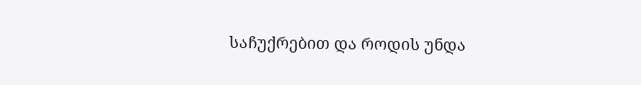საჩუქრებით და როდის უნდა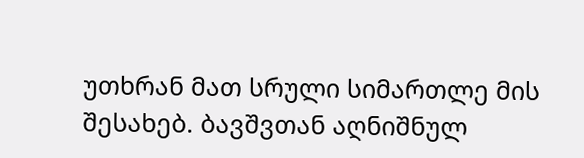უთხრან მათ სრული სიმართლე მის შესახებ. ბავშვთან აღნიშნულ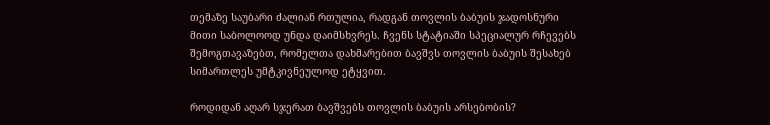თემაზე საუბარი ძალიან რთულია, რადგან თოვლის ბაბუის ჯადოსნური მითი საბოლოოდ უნდა დაიმსხვრეს. ჩვენს სტატიაში სპეციალურ რჩევებს შემოგთავაზებთ, რომელთა დახმარებით ბავშვს თოვლის ბაბუის შესახებ სიმართლეს უმტკივნეულოდ ეტყვით.

როდიდან აღარ სჯერათ ბავშვებს თოვლის ბაბუის არსებობის?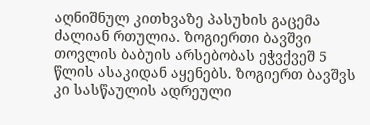აღნიშნულ კითხვაზე პასუხის გაცემა ძალიან რთულია. ზოგიერთი ბავშვი თოვლის ბაბუის არსებობას ეჭვქვეშ 5 წლის ასაკიდან აყენებს. ზოგიერთ ბავშვს კი სასწაულის ადრეული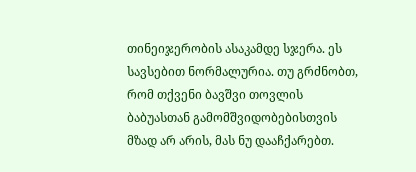თინეიჯერობის ასაკამდე სჯერა. ეს სავსებით ნორმალურია. თუ გრძნობთ, რომ თქვენი ბავშვი თოვლის ბაბუასთან გამომშვიდობებისთვის მზად არ არის, მას ნუ დააჩქარებთ.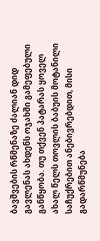ბავშვების რწმენაზე ძალიან დიდ გავლენას ახდენს ოჯახში გამეფებული განწყობა. თუ თქვენ პატარას ყოველ ახალ წელს თოვლის ბაბუის მოტანილი საჩუქრებით ანებივრებდით, მისი გადარწმუნება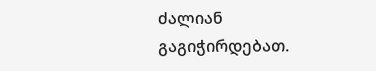ძალიან გაგიჭირდებათ.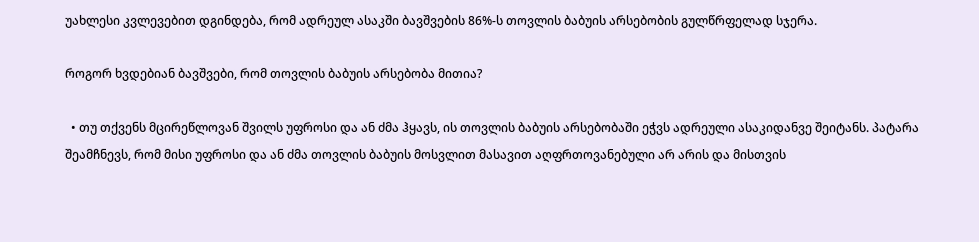უახლესი კვლევებით დგინდება, რომ ადრეულ ასაკში ბავშვების 86%-ს თოვლის ბაბუის არსებობის გულწრფელად სჯერა.

როგორ ხვდებიან ბავშვები, რომ თოვლის ბაბუის არსებობა მითია?

  • თუ თქვენს მცირეწლოვან შვილს უფროსი და ან ძმა ჰყავს, ის თოვლის ბაბუის არსებობაში ეჭვს ადრეული ასაკიდანვე შეიტანს. პატარა შეამჩნევს, რომ მისი უფროსი და ან ძმა თოვლის ბაბუის მოსვლით მასავით აღფრთოვანებული არ არის და მისთვის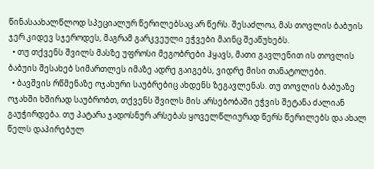წინასაახალწლოდ სპეციალურ წერილებსაც არ წერს. შესაძლოა, მას თოვლის ბაბუის ჯერ კიდევ სჯეროდეს, მაგრამ გარკვეული ეჭვები მაინც შეაწუხებს.
  • თუ თქვენს შვილს მასზე უფროსი მეგობრები ჰყავს, მათი გავლენით ის თოვლის ბაბუის შესახებ სიმართლეს იმაზე ადრე გაიგებს, ვიდრე მისი თანატოლები.
  • ბავშვის რწმენაზე ოჯახური საუბრებიც ახდენს ზეგავლენას. თუ თოვლის ბაბუაზე ოჯახში ხშირად საუბრობთ, თქვენს შვილს მის არსებობაში ეჭვის შეტანა ძალიან გაუჭირდება. თუ პატარა ჯადოსნურ არსებას ყოველწლიურად წერს წერილებს და ახალ წელს დაპირებულ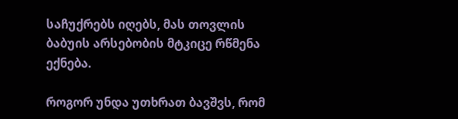საჩუქრებს იღებს, მას თოვლის ბაბუის არსებობის მტკიცე რწმენა ექნება.

როგორ უნდა უთხრათ ბავშვს, რომ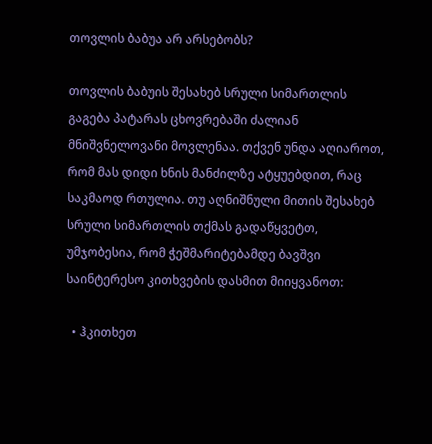თოვლის ბაბუა არ არსებობს?

თოვლის ბაბუის შესახებ სრული სიმართლის გაგება პატარას ცხოვრებაში ძალიან მნიშვნელოვანი მოვლენაა. თქვენ უნდა აღიაროთ, რომ მას დიდი ხნის მანძილზე ატყუებდით, რაც საკმაოდ რთულია. თუ აღნიშნული მითის შესახებ სრული სიმართლის თქმას გადაწყვეტთ, უმჯობესია, რომ ჭეშმარიტებამდე ბავშვი საინტერესო კითხვების დასმით მიიყვანოთ:

  • ჰკითხეთ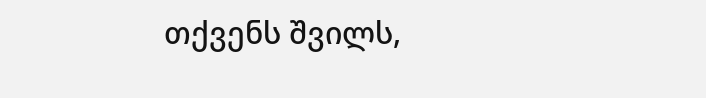თქვენს შვილს,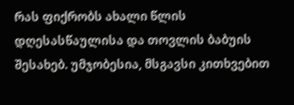რას ფიქრობს ახალი წლის დღესასწაულისა და თოვლის ბაბუის შესახებ. უმჯობესია, მსგავსი კითხვებით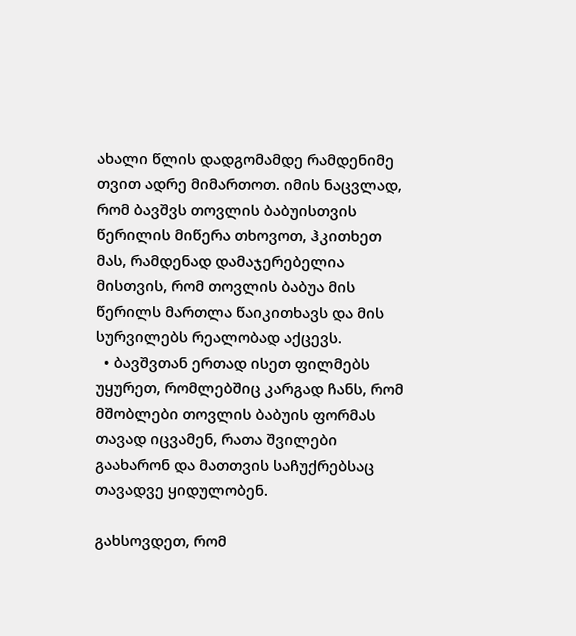ახალი წლის დადგომამდე რამდენიმე თვით ადრე მიმართოთ. იმის ნაცვლად, რომ ბავშვს თოვლის ბაბუისთვის წერილის მიწერა თხოვოთ, ჰკითხეთ მას, რამდენად დამაჯერებელია მისთვის, რომ თოვლის ბაბუა მის წერილს მართლა წაიკითხავს და მის სურვილებს რეალობად აქცევს.
  • ბავშვთან ერთად ისეთ ფილმებს უყურეთ, რომლებშიც კარგად ჩანს, რომ მშობლები თოვლის ბაბუის ფორმას თავად იცვამენ, რათა შვილები გაახარონ და მათთვის საჩუქრებსაც თავადვე ყიდულობენ.

გახსოვდეთ, რომ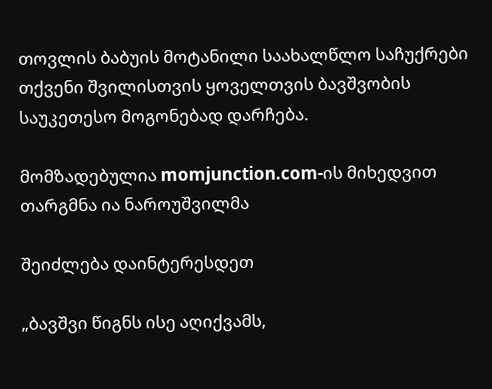თოვლის ბაბუის მოტანილი საახალწლო საჩუქრები თქვენი შვილისთვის ყოველთვის ბავშვობის საუკეთესო მოგონებად დარჩება.

მომზადებულია momjunction.com-ის მიხედვით
თარგმნა ია ნაროუშვილმა

შეიძლება დაინტერესდეთ

„ბავშვი წიგნს ისე აღიქვამს,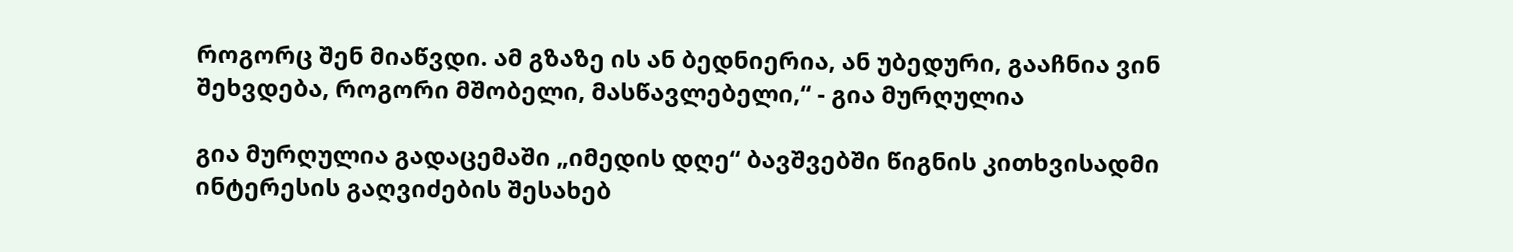როგორც შენ მიაწვდი. ამ გზაზე ის ან ბედნიერია, ან უბედური, გააჩნია ვინ შეხვდება, როგორი მშობელი, მასწავლებელი,“ - გია მურღულია

გია მურღულია გადაცემაში „იმედის დღე“ ბავშვებში წიგნის კითხვისადმი ინტერესის გაღვიძების შესახებ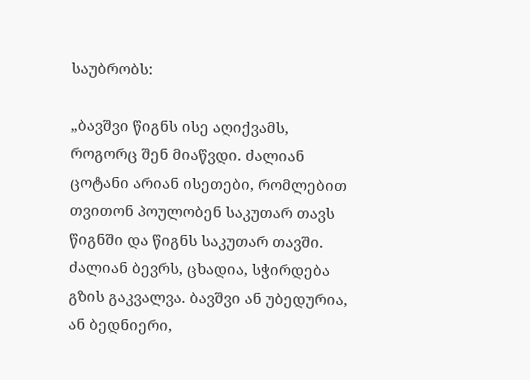საუბრობს:

„ბავშვი წიგნს ისე აღიქვამს, როგორც შენ მიაწვდი. ძალიან ცოტანი არიან ისეთები, რომლებით თვითონ პოულობენ საკუთარ თავს წიგნში და წიგნს საკუთარ თავში. ძალიან ბევრს, ცხადია, სჭირდება გზის გაკვალვა. ბავშვი ან უბედურია, ან ბედნიერი,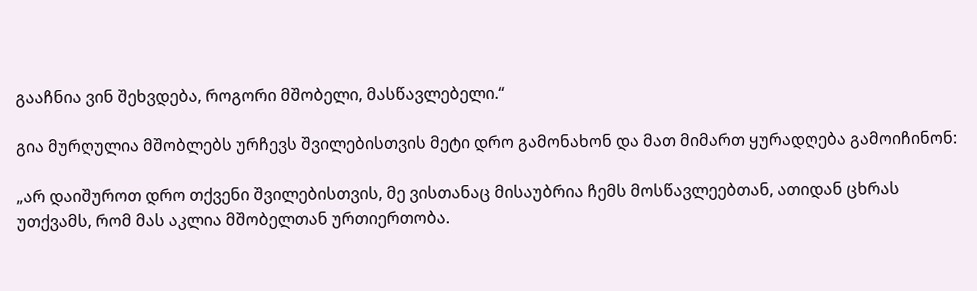გააჩნია ვინ შეხვდება, როგორი მშობელი, მასწავლებელი.“

გია მურღულია მშობლებს ურჩევს შვილებისთვის მეტი დრო გამონახონ და მათ მიმართ ყურადღება გამოიჩინონ:

„არ დაიშუროთ დრო თქვენი შვილებისთვის, მე ვისთანაც მისაუბრია ჩემს მოსწავლეებთან, ათიდან ცხრას უთქვამს, რომ მას აკლია მშობელთან ურთიერთობა.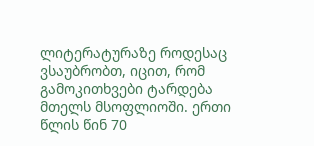ლიტერატურაზე როდესაც ვსაუბრობთ, იცით, რომ გამოკითხვები ტარდება მთელს მსოფლიოში. ერთი წლის წინ 70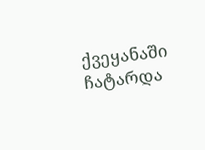ქვეყანაში ჩატარდა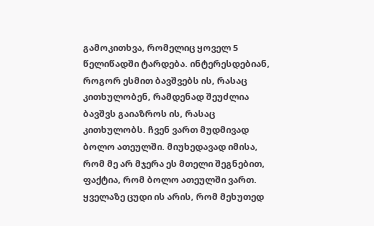გამოკითხვა, რომელიც ყოველ 5 წელიწადში ტარდება. ინტერესდებიან, როგორ ესმით ბავშვებს ის, რასაც კითხულობენ, რამდენად შეუძლია ბავშვს გაიაზროს ის, რასაც კითხულობს. ჩვენ ვართ მუდმივად ბოლო ათეულში. მიუხედავად იმისა, რომ მე არ მჯერა ეს მთელი შეგნებით, ფაქტია, რომ ბოლო ათეულში ვართ. ყველაზე ცუდი ის არის, რომ მეხუთედ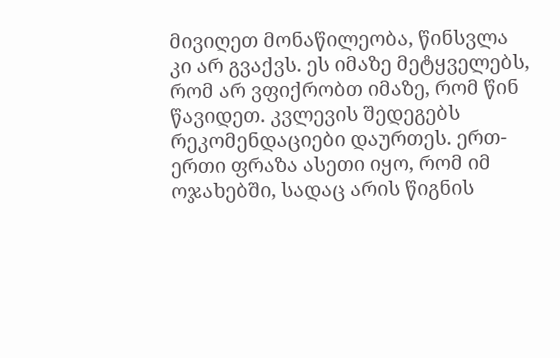მივიღეთ მონაწილეობა, წინსვლა კი არ გვაქვს. ეს იმაზე მეტყველებს, რომ არ ვფიქრობთ იმაზე, რომ წინ წავიდეთ. კვლევის შედეგებს რეკომენდაციები დაურთეს. ერთ-ერთი ფრაზა ასეთი იყო, რომ იმ ოჯახებში, სადაც არის წიგნის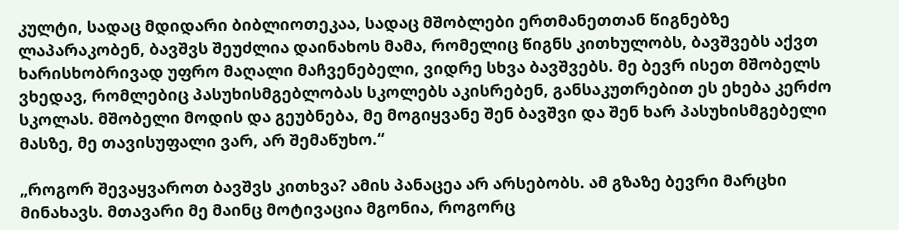კულტი, სადაც მდიდარი ბიბლიოთეკაა, სადაც მშობლები ერთმანეთთან წიგნებზე ლაპარაკობენ, ბავშვს შეუძლია დაინახოს მამა, რომელიც წიგნს კითხულობს, ბავშვებს აქვთ ხარისხობრივად უფრო მაღალი მაჩვენებელი, ვიდრე სხვა ბავშვებს. მე ბევრ ისეთ მშობელს ვხედავ, რომლებიც პასუხისმგებლობას სკოლებს აკისრებენ, განსაკუთრებით ეს ეხება კერძო სკოლას. მშობელი მოდის და გეუბნება, მე მოგიყვანე შენ ბავშვი და შენ ხარ პასუხისმგებელი მასზე, მე თავისუფალი ვარ, არ შემაწუხო.“

„როგორ შევაყვაროთ ბავშვს კითხვა? ამის პანაცეა არ არსებობს. ამ გზაზე ბევრი მარცხი მინახავს. მთავარი მე მაინც მოტივაცია მგონია, როგორც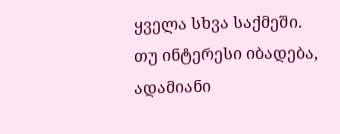ყველა სხვა საქმეში. თუ ინტერესი იბადება, ადამიანი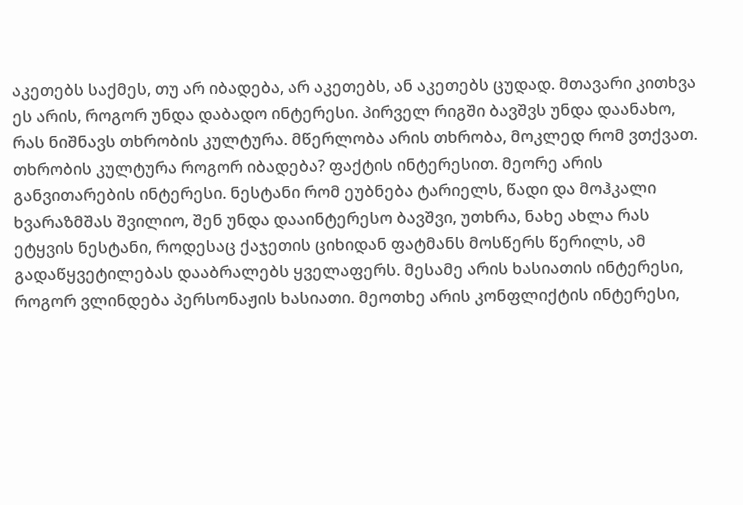აკეთებს საქმეს, თუ არ იბადება, არ აკეთებს, ან აკეთებს ცუდად. მთავარი კითხვა ეს არის, როგორ უნდა დაბადო ინტერესი. პირველ რიგში ბავშვს უნდა დაანახო, რას ნიშნავს თხრობის კულტურა. მწერლობა არის თხრობა, მოკლედ რომ ვთქვათ. თხრობის კულტურა როგორ იბადება? ფაქტის ინტერესით. მეორე არის განვითარების ინტერესი. ნესტანი რომ ეუბნება ტარიელს, წადი და მოჰკალი ხვარაზმშას შვილიო, შენ უნდა დააინტერესო ბავშვი, უთხრა, ნახე ახლა რას ეტყვის ნესტანი, როდესაც ქაჯეთის ციხიდან ფატმანს მოსწერს წერილს, ამ გადაწყვეტილებას დააბრალებს ყველაფერს. მესამე არის ხასიათის ინტერესი, როგორ ვლინდება პერსონაჟის ხასიათი. მეოთხე არის კონფლიქტის ინტერესი,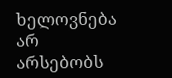ხელოვნება არ არსებობს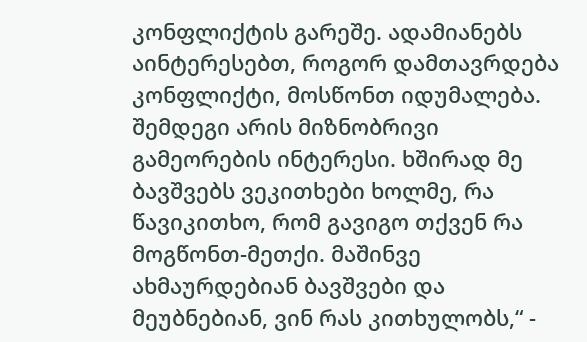კონფლიქტის გარეშე. ადამიანებს აინტერესებთ, როგორ დამთავრდება კონფლიქტი, მოსწონთ იდუმალება. შემდეგი არის მიზნობრივი გამეორების ინტერესი. ხშირად მე ბავშვებს ვეკითხები ხოლმე, რა წავიკითხო, რომ გავიგო თქვენ რა მოგწონთ-მეთქი. მაშინვე ახმაურდებიან ბავშვები და მეუბნებიან, ვინ რას კითხულობს,“ -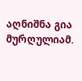აღნიშნა გია მურღულიამ.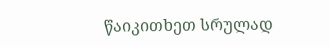წაიკითხეთ სრულად